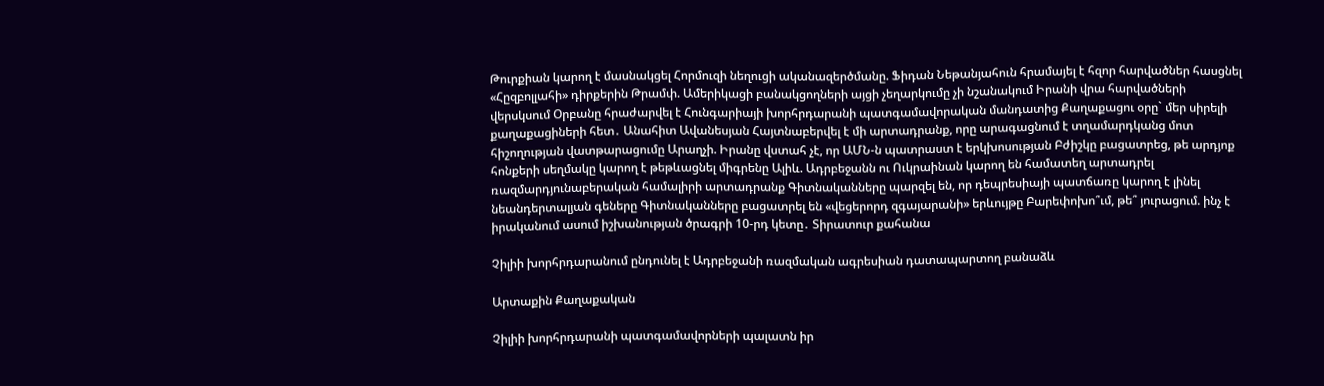Թուրքիան կարող է մասնակցել Հորմուզի նեղուցի ականազերծմանը. Ֆիդան Նեթանյահուն հրամայել է հզոր հարվածներ հասցնել «Հըզբոլլահի» դիրքերին Թրամփ. Ամերիկացի բանակցողների այցի չեղարկումը չի նշանակում Իրանի վրա հարվածների վերսկսում Օրբանը հրաժարվել է Հունգարիայի խորհրդարանի պատգամավորական մանդատից Քաղաքացու օրը` մեր սիրելի քաղաքացիների հետ․ Անահիտ Ավանեսյան Հայտնաբերվել է մի արտադրանք, որը արագացնում է տղամարդկանց մոտ հիշողության վատթարացումը Արաղչի. Իրանը վստահ չէ, որ ԱՄՆ-ն պատրաստ է երկխոսության Բժիշկը բացատրեց, թե արդյոք հոնքերի սեղմակը կարող է թեթևացնել միգրենը Ալիև. Ադրբեջանն ու Ուկրաինան կարող են համատեղ արտադրել ռազմարդյունաբերական համալիրի արտադրանք Գիտնականները պարզել են, որ դեպրեսիայի պատճառը կարող է լինել նեանդերտալյան գեները Գիտնականները բացատրել են «վեցերորդ զգայարանի» երևույթը Բարեփոխո՞ւմ, թե՞ յուրացում. ինչ է իրականում ասում իշխանության ծրագրի 10-րդ կետը․ Տիրատուր քահանա

Չիլիի խորհրդարանում ընդունել է Ադրբեջանի ռազմական ագրեսիան դատապարտող բանաձև

Արտաքին Քաղաքական

Չիլիի խորհրդարանի պատգամավորների պալատն իր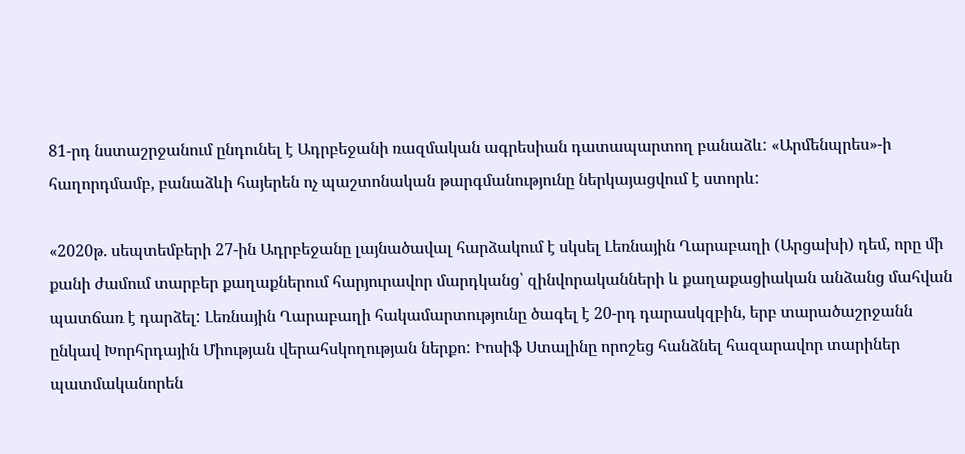81-րդ նստաշրջանում ընդունել է Ադրբեջանի ռազմական ագրեսիան դատապարտող բանաձև: «Արմենպրես»-ի հաղորդմամբ, բանաձևի հայերեն ոչ պաշտոնական թարգմանությունը ներկայացվում է ստորև:

«2020թ. սեպտեմբերի 27-ին Ադրբեջանը լայնածավալ հարձակում է սկսել Լեռնային Ղարաբաղի (Արցախի) դեմ, որը մի քանի ժամում տարբեր քաղաքներում հարյուրավոր մարդկանց՝ զինվորականների և քաղաքացիական անձանց մահվան պատճառ է դարձել: Լեռնային Ղարաբաղի հակամարտությունը ծագել է 20-րդ դարասկզբին, երբ տարածաշրջանն ընկավ Խորհրդային Միության վերահսկողության ներքո: Իոսիֆ Ստալինը որոշեց հանձնել հազարավոր տարիներ պատմականորեն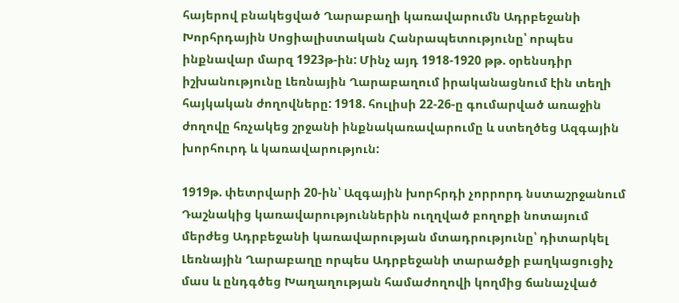հայերով բնակեցված Ղարաբաղի կառավարումն Ադրբեջանի Խորհրդային Սոցիալիստական Հանրապետությունը՝ որպես ինքնավար մարզ 1923թ-ին: Մինչ այդ 1918-1920 թթ. օրենսդիր իշխանությունը Լեռնային Ղարաբաղում իրականացնում էին տեղի հայկական ժողովները: 1918. հուլիսի 22-26-ը գումարված առաջին ժողովը հռչակեց շրջանի ինքնակառավարումը և ստեղծեց Ազգային խորհուրդ և կառավարություն:

1919թ. փետրվարի 20-ին՝ Ազգային խորհրդի չորրորդ նստաշրջանում Դաշնակից կառավարություններին ուղղված բողոքի նոտայում մերժեց Ադրբեջանի կառավարության մտադրությունը՝ դիտարկել Լեռնային Ղարաբաղը որպես Ադրբեջանի տարածքի բաղկացուցիչ մաս և ընդգծեց Խաղաղության համաժողովի կողմից ճանաչված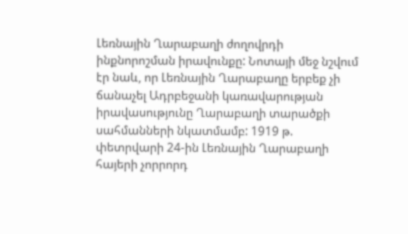Լեռնային Ղարաբաղի ժողովրդի ինքնորոշման իրավունքը: Նոտայի մեջ նշվում էր նաև, որ Լեռնային Ղարաբաղը երբեք չի ճանաչել Ադրբեջանի կառավարության իրավասությունը Ղարաբաղի տարածքի սահմանների նկատմամբ: 1919 թ. փետրվարի 24-ին Լեռնային Ղարաբաղի հայերի չորրորդ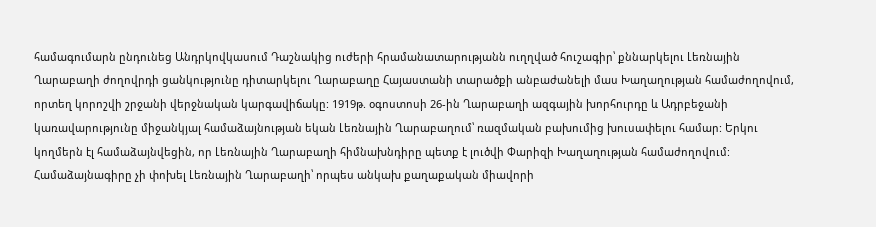համագումարն ընդունեց Անդրկովկասում Դաշնակից ուժերի հրամանատարությանն ուղղված հուշագիր՝ քննարկելու Լեռնային Ղարաբաղի ժողովրդի ցանկությունը դիտարկելու Ղարաբաղը Հայաստանի տարածքի անբաժանելի մաս Խաղաղության համաժողովում, որտեղ կորոշվի շրջանի վերջնական կարգավիճակը: 1919թ. օգոստոսի 26-ին Ղարաբաղի ազգային խորհուրդը և Ադրբեջանի կառավարությունը միջանկյալ համաձայնության եկան Լեռնային Ղարաբաղում՝ ռազմական բախումից խուսափելու համար: Երկու կողմերն էլ համաձայնվեցին, որ Լեռնային Ղարաբաղի հիմնախնդիրը պետք է լուծվի Փարիզի Խաղաղության համաժողովում: Համաձայնագիրը չի փոխել Լեռնային Ղարաբաղի՝ որպես անկախ քաղաքական միավորի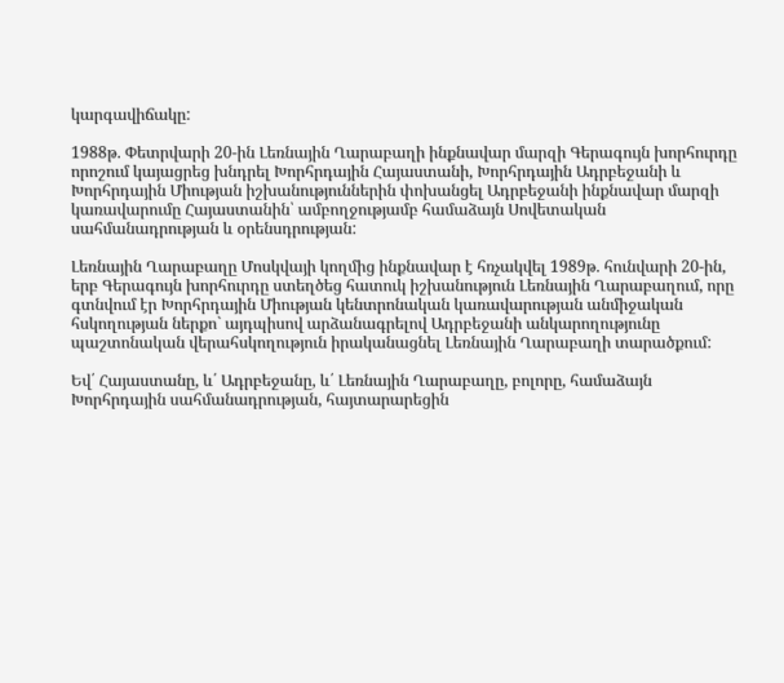կարգավիճակը:

1988թ. Փետրվարի 20-ին Լեռնային Ղարաբաղի ինքնավար մարզի Գերագույն խորհուրդը որոշում կայացրեց խնդրել Խորհրդային Հայաստանի, Խորհրդային Ադրբեջանի և Խորհրդային Միության իշխանություններին փոխանցել Ադրբեջանի ինքնավար մարզի կառավարումը Հայաստանին՝ ամբողջությամբ համաձայն Սովետական սահմանադրության և օրենսդրության:

Լեռնային Ղարաբաղը Մոսկվայի կողմից ինքնավար է հռչակվել 1989թ. հունվարի 20-ին, երբ Գերագույն խորհուրդը ստեղծեց հատուկ իշխանություն Լեռնային Ղարաբաղում, որը գտնվում էր Խորհրդային Միության կենտրոնական կառավարության անմիջական հսկողության ներքո` այդպիսով արձանագրելով Ադրբեջանի անկարողությունը պաշտոնական վերահսկողություն իրականացնել Լեռնային Ղարաբաղի տարածքում:

Եվ՛ Հայաստանը, և՛ Ադրբեջանը, և՛ Լեռնային Ղարաբաղը, բոլորը, համաձայն Խորհրդային սահմանադրության, հայտարարեցին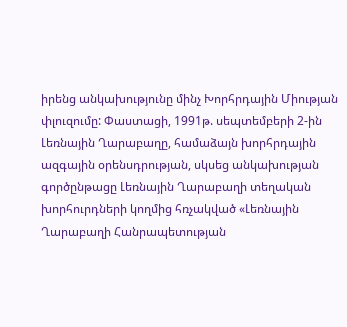իրենց անկախությունը մինչ Խորհրդային Միության փլուզումը: Փաստացի, 1991թ. սեպտեմբերի 2-ին Լեռնային Ղարաբաղը, համաձայն խորհրդային ազգային օրենսդրության, սկսեց անկախության գործընթացը Լեռնային Ղարաբաղի տեղական խորհուրդների կողմից հռչակված «Լեռնային Ղարաբաղի Հանրապետության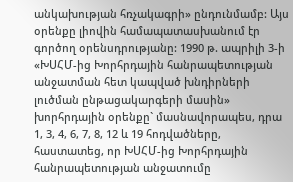անկախության հռչակագրի» ընդունմամբ: Այս օրենքը լիովին համապատասխանում էր գործող օրենսդրությանը: 1990 թ. ապրիլի 3-ի «ԽՍՀՄ-ից Խորհրդային հանրապետության անջատման հետ կապված խնդիրների լուծման ընթացակարգերի մասին» խորհրդային օրենքը` մասնավորապես, դրա 1, 3, 4, 6, 7, 8, 12 և 19 հոդվածները, հաստատեց, որ ԽՍՀՄ-ից Խորհրդային հանրապետության անջատումը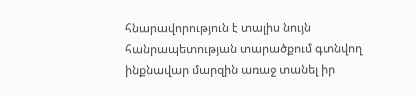հնարավորություն է տալիս նույն հանրապետության տարածքում գտնվող ինքնավար մարզին առաջ տանել իր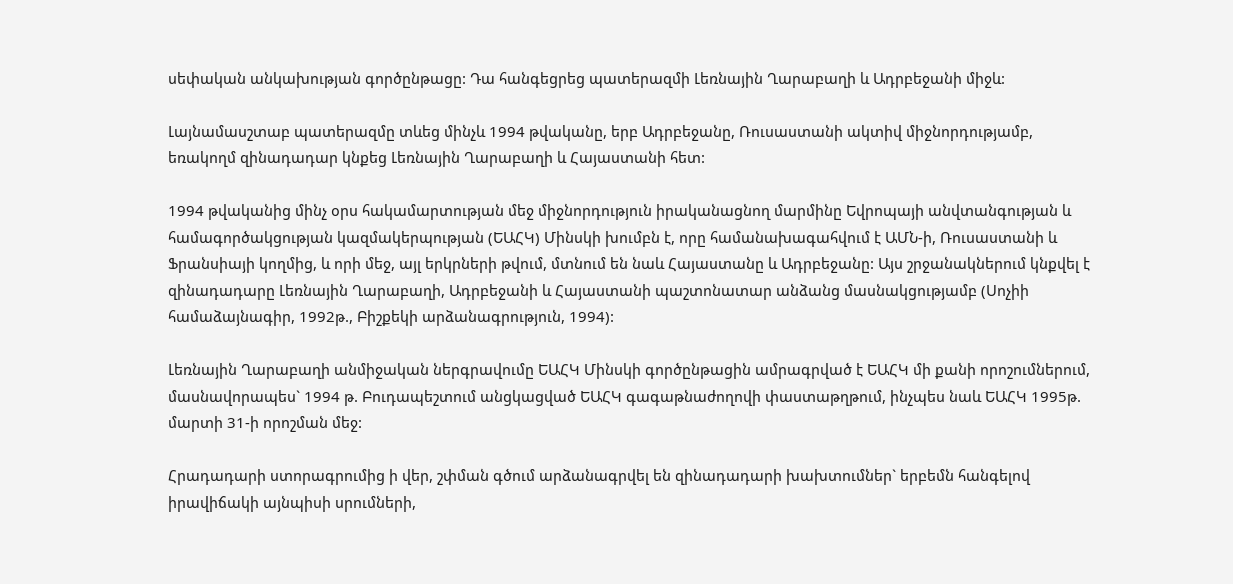սեփական անկախության գործընթացը: Դա հանգեցրեց պատերազմի Լեռնային Ղարաբաղի և Ադրբեջանի միջև:

Լայնամասշտաբ պատերազմը տևեց մինչև 1994 թվականը, երբ Ադրբեջանը, Ռուսաստանի ակտիվ միջնորդությամբ, եռակողմ զինադադար կնքեց Լեռնային Ղարաբաղի և Հայաստանի հետ:

1994 թվականից մինչ օրս հակամարտության մեջ միջնորդություն իրականացնող մարմինը Եվրոպայի անվտանգության և համագործակցության կազմակերպության (ԵԱՀԿ) Մինսկի խումբն է, որը համանախագահվում է ԱՄՆ-ի, Ռուսաստանի և Ֆրանսիայի կողմից, և որի մեջ, այլ երկրների թվում, մտնում են նաև Հայաստանը և Ադրբեջանը: Այս շրջանակներում կնքվել է զինադադարը Լեռնային Ղարաբաղի, Ադրբեջանի և Հայաստանի պաշտոնատար անձանց մասնակցությամբ (Սոչիի համաձայնագիր, 1992թ., Բիշքեկի արձանագրություն, 1994):

Լեռնային Ղարաբաղի անմիջական ներգրավումը ԵԱՀԿ Մինսկի գործընթացին ամրագրված է ԵԱՀԿ մի քանի որոշումներում, մասնավորապես` 1994 թ. Բուդապեշտում անցկացված ԵԱՀԿ գագաթնաժողովի փաստաթղթում, ինչպես նաև ԵԱՀԿ 1995թ. մարտի 31-ի որոշման մեջ:

Հրադադարի ստորագրումից ի վեր, շփման գծում արձանագրվել են զինադադարի խախտումներ` երբեմն հանգելով իրավիճակի այնպիսի սրումների,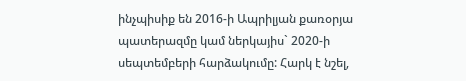ինչպիսիք են 2016-ի Ապրիլյան քառօրյա պատերազմը կամ ներկայիս` 2020-ի սեպտեմբերի հարձակումը: Հարկ է նշել,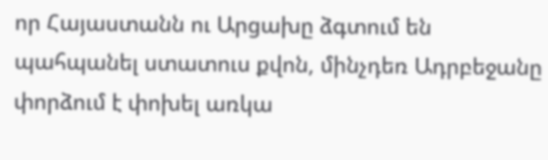որ Հայաստանն ու Արցախը ձգտում են պահպանել ստատուս քվոն, մինչդեռ Ադրբեջանը փորձում է փոխել առկա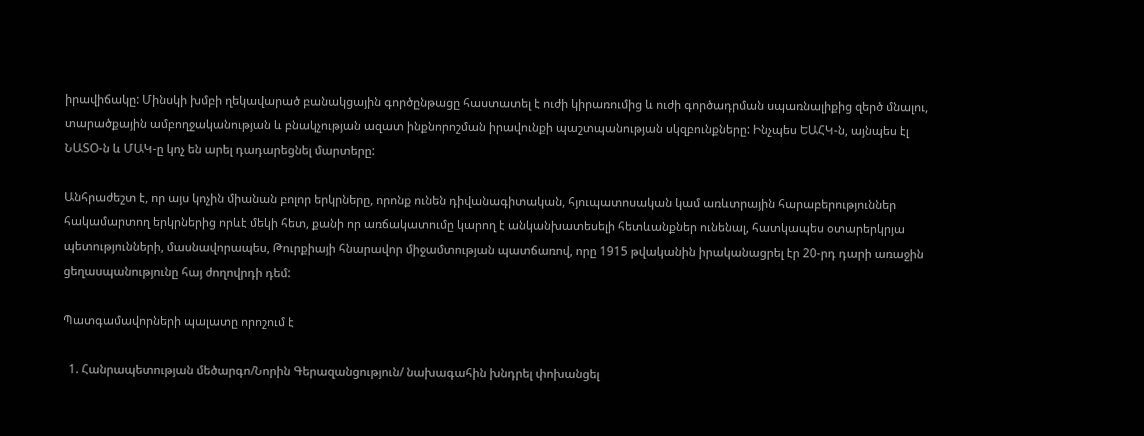իրավիճակը: Մինսկի խմբի ղեկավարած բանակցային գործընթացը հաստատել է ուժի կիրառումից և ուժի գործադրման սպառնալիքից զերծ մնալու, տարածքային ամբողջականության և բնակչության ազատ ինքնորոշման իրավունքի պաշտպանության սկզբունքները: Ինչպես ԵԱՀԿ-ն, այնպես էլ ՆԱՏՕ-ն և ՄԱԿ-ը կոչ են արել դադարեցնել մարտերը:

Անհրաժեշտ է, որ այս կոչին միանան բոլոր երկրները, որոնք ունեն դիվանագիտական, հյուպատոսական կամ առևտրային հարաբերություններ հակամարտող երկրներից որևէ մեկի հետ, քանի որ առճակատումը կարող է անկանխատեսելի հետևանքներ ունենալ, հատկապես օտարերկրյա պետությունների, մասնավորապես, Թուրքիայի հնարավոր միջամտության պատճառով, որը 1915 թվականին իրականացրել էր 20-րդ դարի առաջին ցեղասպանությունը հայ ժողովրդի դեմ:

Պատգամավորների պալատը որոշում է

  1. Հանրապետության մեծարգո/Նորին Գերազանցություն/ նախագահին խնդրել փոխանցել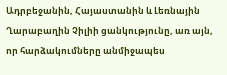Ադրբեջանին, Հայաստանին և Լեռնային Ղարաբաղին Չիլիի ցանկությունը, առ այն, որ հարձակումները անմիջապես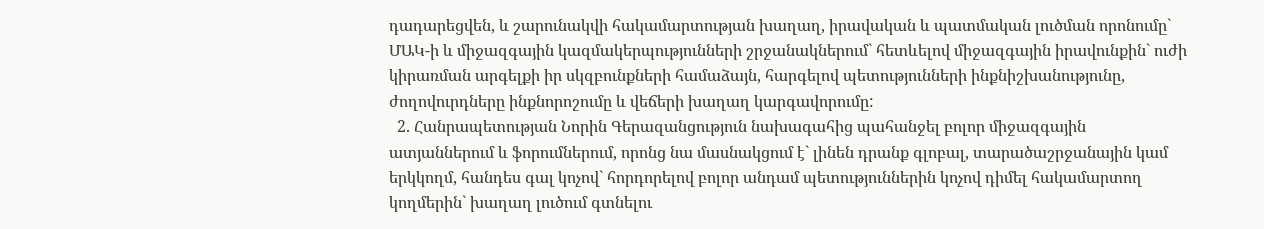դադարեցվեն, և շարունակվի հակամարտության խաղաղ, իրավական և պատմական լուծման որոնումը` ՄԱԿ-ի և միջազգային կազմակերպությունների շրջանակներում` հետևելով միջազգային իրավունքին` ուժի կիրառման արգելքի իր սկզբունքների համաձայն, հարգելով պետությունների ինքնիշխանությունը, ժողովուրդները ինքնորոշումը և վեճերի խաղաղ կարգավորումը:
  2. Հանրապետության Նորին Գերազանցություն նախագահից պահանջել բոլոր միջազգային ատյաններում և ֆորումներում, որոնց նա մասնակցում է` լինեն դրանք գլոբալ, տարածաշրջանային կամ երկկողմ, հանդես գալ կոչով` հորդորելով բոլոր անդամ պետություններին կոչով դիմել հակամարտող կողմերին` խաղաղ լուծում գտնելու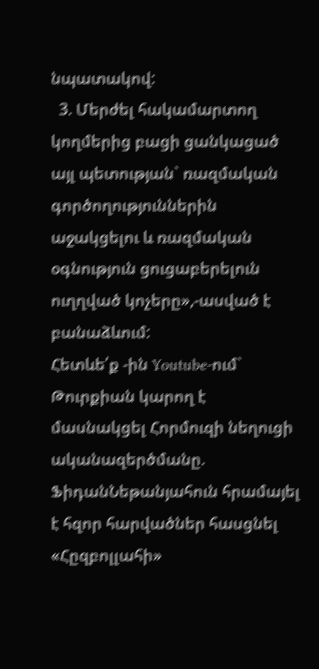նպատակով:
  3. Մերժել հակամարտող կողմերից բացի ցանկացած այլ պետության` ռազմական գործողություններին աջակցելու և ռազմական օգնություն ցուցաբերելուն ուղղված կոչերը»,-ասված է բանաձևում:
Հետևե՛ք -ին Youtube-ում`
Թուրքիան կարող է մասնակցել Հորմուզի նեղուցի ականազերծմանը. ՖիդանՆեթանյահուն հրամայել է հզոր հարվածներ հասցնել «Հըզբոլլահի»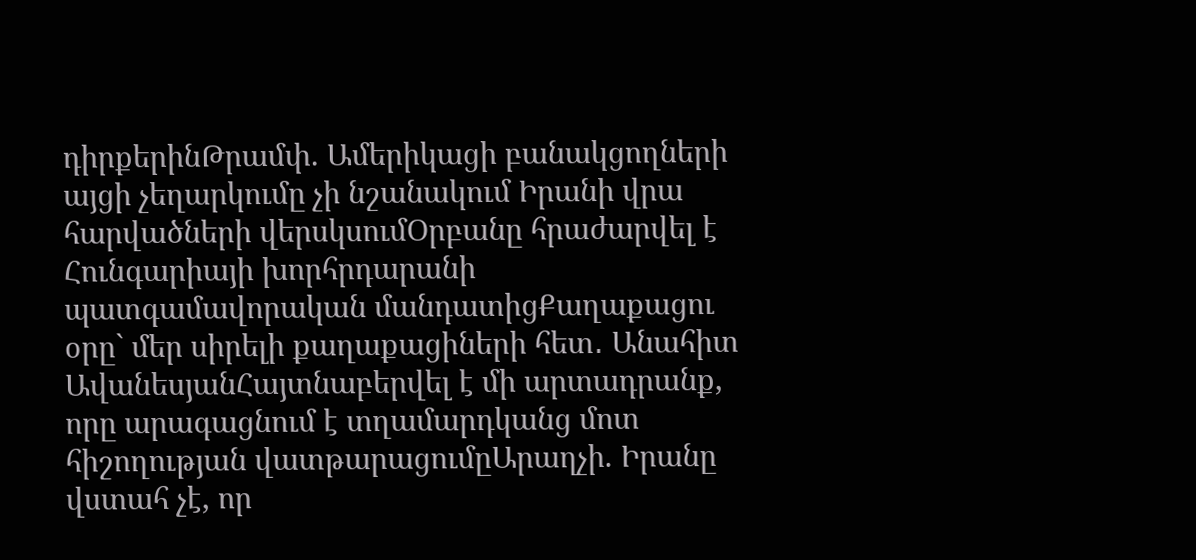դիրքերինԹրամփ. Ամերիկացի բանակցողների այցի չեղարկումը չի նշանակում Իրանի վրա հարվածների վերսկսումՕրբանը հրաժարվել է Հունգարիայի խորհրդարանի պատգամավորական մանդատիցՔաղաքացու օրը` մեր սիրելի քաղաքացիների հետ․ Անահիտ ԱվանեսյանՀայտնաբերվել է մի արտադրանք, որը արագացնում է տղամարդկանց մոտ հիշողության վատթարացումըԱրաղչի. Իրանը վստահ չէ, որ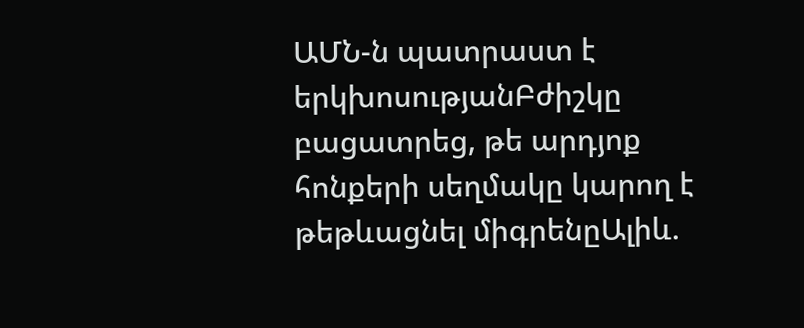ԱՄՆ-ն պատրաստ է երկխոսությանԲժիշկը բացատրեց, թե արդյոք հոնքերի սեղմակը կարող է թեթևացնել միգրենըԱլիև.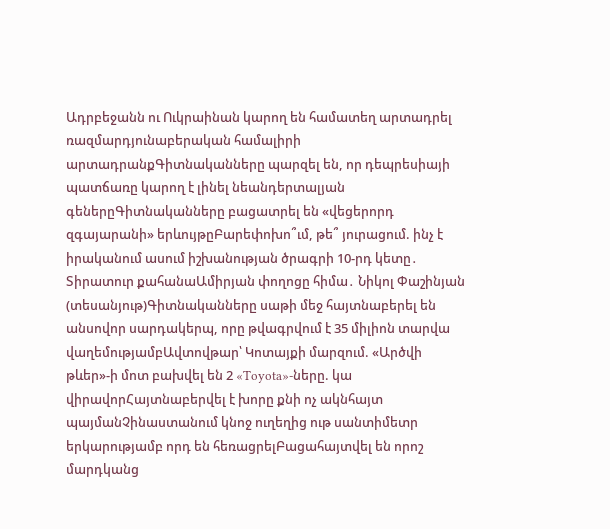Ադրբեջանն ու Ուկրաինան կարող են համատեղ արտադրել ռազմարդյունաբերական համալիրի արտադրանքԳիտնականները պարզել են, որ դեպրեսիայի պատճառը կարող է լինել նեանդերտալյան գեներըԳիտնականները բացատրել են «վեցերորդ զգայարանի» երևույթըԲարեփոխո՞ւմ, թե՞ յուրացում. ինչ է իրականում ասում իշխանության ծրագրի 10-րդ կետը․ Տիրատուր քահանաԱմիրյան փողոցը հիմա․ Նիկոլ Փաշինյան (տեսանյութ)Գիտնականները սաթի մեջ հայտնաբերել են անսովոր սարդակերպ, որը թվագրվում է 35 միլիոն տարվա վաղեմությամբԱվտովթար՝ Կոտայքի մարզում. «Արծվի թևեր»-ի մոտ բախվել են 2 «Toyota»-ները. կա վիրավորՀայտնաբերվել է խորը քնի ոչ ակնհայտ պայմանՉինաստանում կնոջ ուղեղից ութ սանտիմետր երկարությամբ որդ են հեռացրելԲացահայտվել են որոշ մարդկանց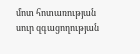մոտ հոտառության սուր զգացողության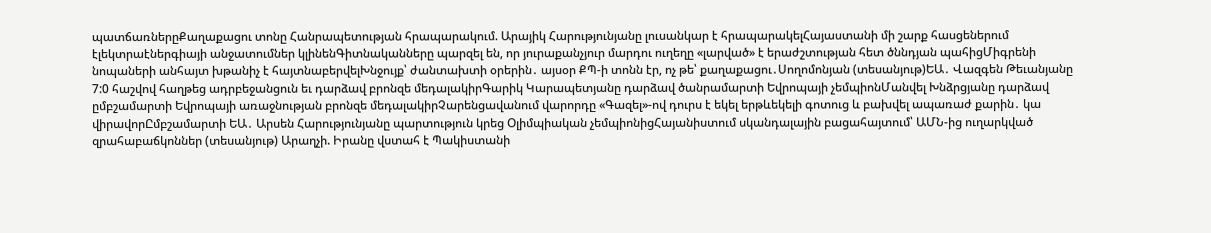պատճառներըՔաղաքացու տոնը Հանրապետության հրապարակում. Արայիկ Հարությունյանը լուսանկար է հրապարակելՀայաստանի մի շարք հասցեներում էլեկտրաէներգիայի անջատումներ կլինենԳիտնականները պարզել են, որ յուրաքանչյուր մարդու ուղեղը «լարված» է երաժշտության հետ ծննդյան պահիցՄիգրենի նոպաների անհայտ խթանիչ է հայտնաբերվելԽնջույք՝ ժանտախտի օրերին․ այսօր ՔՊ-ի տոնն էր, ոչ թե՝ քաղաքացու․Սողոմոնյան (տեսանյութ)ԵԱ․ Վազգեն Թեւանյանը 7:0 հաշվով հաղթեց ադրբեջանցուն եւ դարձավ բրոնզե մեդալակիրԳարիկ Կարապետյանը դարձավ ծանրամարտի Եվրոպայի չեմպիոնՄանվել Խնձրցյանը դարձավ ըմբշամարտի Եվրոպայի առաջնության բրոնզե մեդալակիրՉարենցավանում վարորդը «Գազել»-ով դուրս է եկել երթևեկելի գոտուց և բախվել ապառաժ քարին․ կա վիրավորԸմբշամարտի ԵԱ․ Արսեն Հարությունյանը պարտություն կրեց Օլիմպիական չեմպիոնիցՀայանիստում սկանդալային բացահայտում՝ ԱՄՆ-ից ուղարկված զրահաբաճկոններ (տեսանյութ) Արաղչի. Իրանը վստահ է Պակիստանի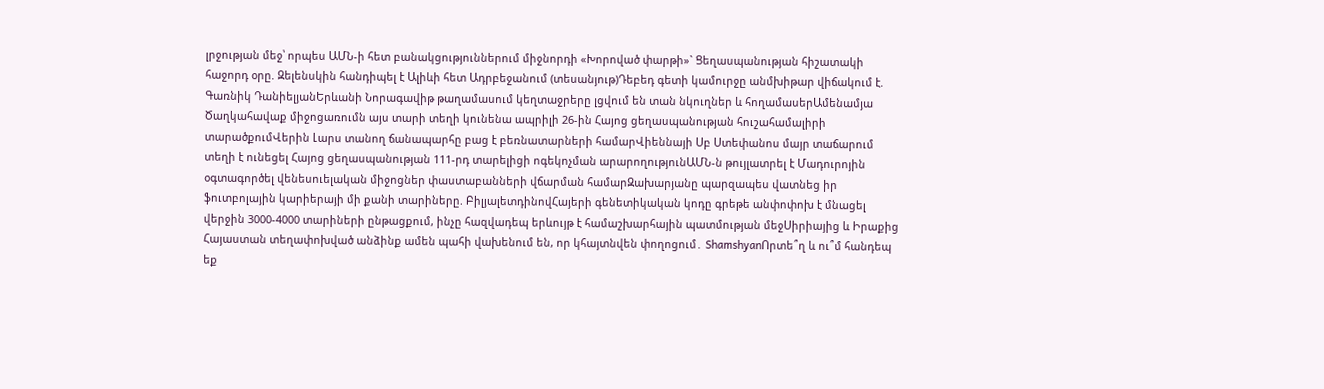լրջության մեջ՝ որպես ԱՄՆ-ի հետ բանակցություններում միջնորդի «Խորոված փարթի»` Ցեղասպանության հիշատակի հաջորդ օրը. Զելենսկին հանդիպել է Ալիևի հետ Ադրբեջանում (տեսանյութ)Դեբեդ գետի կամուրջը անմխիթար վիճակում է. Գառնիկ ԴանիելյանԵրևանի Նորագավիթ թաղամասում կեղտաջրերը լցվում են տան նկուղներ և հողամասերԱմենամյա Ծաղկահավաք միջոցառումն այս տարի տեղի կունենա ապրիլի 26-ին Հայոց ցեղասպանության հուշահամալիրի տարածքումՎերին Լարս տանող ճանապարհը բաց է բեռնատարների համարՎիեննայի Սբ Ստեփանոս մայր տաճարում տեղի է ունեցել Հայոց ցեղասպանության 111-րդ տարելիցի ոգեկոչման արարողությունԱՄՆ-ն թույլատրել է Մադուրոյին օգտագործել վենեսուելական միջոցներ փաստաբանների վճարման համարԶախարյանը պարզապես վատնեց իր ֆուտբոլային կարիերայի մի քանի տարիները. ԲիլյալետդինովՀայերի գենետիկական կոդը գրեթե անփոփոխ է մնացել վերջին 3000-4000 տարիների ընթացքում, ինչը հազվադեպ երևույթ է համաշխարհային պատմության մեջՍիրիայից և Իրաքից Հայաստան տեղափոխված անձինք ամեն պահի վախենում են, որ կհայտնվեն փողոցում․ ShamshyanՈրտե՞ղ և ու՞մ հանդեպ եք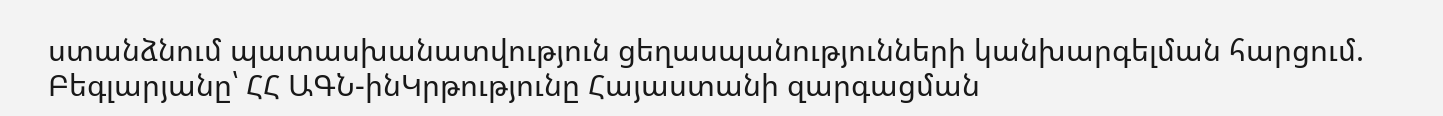ստանձնում պատասխանատվություն ցեղասպանությունների կանխարգելման հարցում. Բեգլարյանը՝ ՀՀ ԱԳՆ-ինԿրթությունը Հայաստանի զարգացման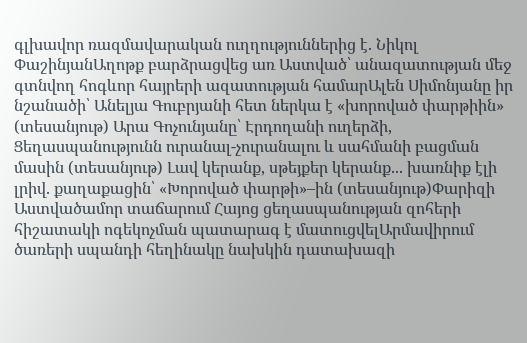գլխավոր ռազմավարական ուղղություններից է. Նիկոլ ՓաշինյանԱղոթք բարձրացվեց առ Աստված՝ անազատության մեջ գտնվող հոգևոր հայրերի ազատության համարԱլեն Սիմոնյանը իր նշանածի՝ Անելյա Գուբրյանի հետ ներկա է «խորոված փարթիին» (տեսանյութ) Արա Գոչունյանը՝ Էրդողանի ուղերձի, Ցեղասպանությունն ուրանալ-չուրանալու և սահմանի բացման մասին (տեսանյութ) Լավ կերանք, սթեյքեր կերանք... խառնիք էլի լրիվ. քաղաքացին՝ «Խորոված փարթի»–ին (տեսանյութ)Փարիզի Աստվածամոր տաճարում Հայոց ցեղասպանության զոհերի հիշատակի ոգեկոչման պատարագ է մատուցվելԱրմավիրում ծառերի սպանդի հեղինակը նախկին դատախազի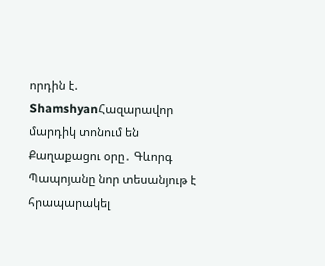որդին է. ShamshyanՀազարավոր մարդիկ տոնում են Քաղաքացու օրը․ Գևորգ Պապոյանը նոր տեսանյութ է հրապարակել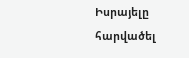Իսրայելը հարվածել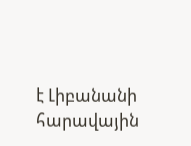է Լիբանանի հարավային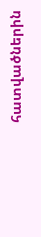հատվածներին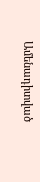Ամենադիտված